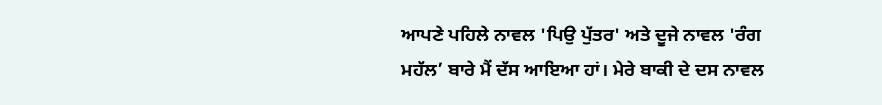ਆਪਣੇ ਪਹਿਲੇ ਨਾਵਲ 'ਪਿਉ ਪੁੱਤਰ' ਅਤੇ ਦੂਜੇ ਨਾਵਲ 'ਰੰਗ ਮਹੱਲ’ ਬਾਰੇ ਮੈਂ ਦੱਸ ਆਇਆ ਹਾਂ। ਮੇਰੇ ਬਾਕੀ ਦੇ ਦਸ ਨਾਵਲ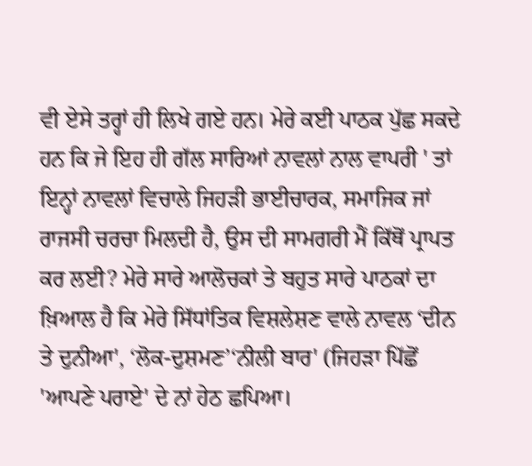ਵੀ ਏਸੇ ਤਰ੍ਹਾਂ ਹੀ ਲਿਖੇ ਗਏ ਹਨ। ਮੇਰੇ ਕਈ ਪਾਠਕ ਪੁੱਛ ਸਕਦੇ ਹਨ ਕਿ ਜੇ ਇਹ ਹੀ ਗੱਲ ਸਾਰਿਆਂ ਨਾਵਲਾਂ ਨਾਲ ਵਾਪਰੀ ' ਤਾਂ ਇਨ੍ਹਾਂ ਨਾਵਲਾਂ ਵਿਚਾਲੇ ਜਿਹੜੀ ਭਾਈਚਾਰਕ, ਸਮਾਜਿਕ ਜਾਂ ਰਾਜਸੀ ਚਰਚਾ ਮਿਲਦੀ ਹੈ, ਉਸ ਦੀ ਸਾਮਗਰੀ ਮੈਂ ਕਿੱਥੋਂ ਪ੍ਰਾਪਤ ਕਰ ਲਈ? ਮੇਰੇ ਸਾਰੇ ਆਲੋਚਕਾਂ ਤੇ ਬਹੁਤ ਸਾਰੇ ਪਾਠਕਾਂ ਦਾ ਖ਼ਿਆਲ ਹੈ ਕਿ ਮੇਰੇ ਸਿੱਧਾਂਤਿਕ ਵਿਸ਼ਲੇਸ਼ਣ ਵਾਲੇ ਨਾਵਲ ‘ਦੀਨ ਤੇ ਦੁਨੀਆ', ‘ਲੋਕ-ਦੁਸ਼ਮਣ’‘ਨੀਲੀ ਬਾਰ' (ਜਿਹੜਾ ਪਿੱਛੋਂ 'ਆਪਣੇ ਪਰਾਏ' ਦੇ ਨਾਂ ਹੇਠ ਛਪਿਆ।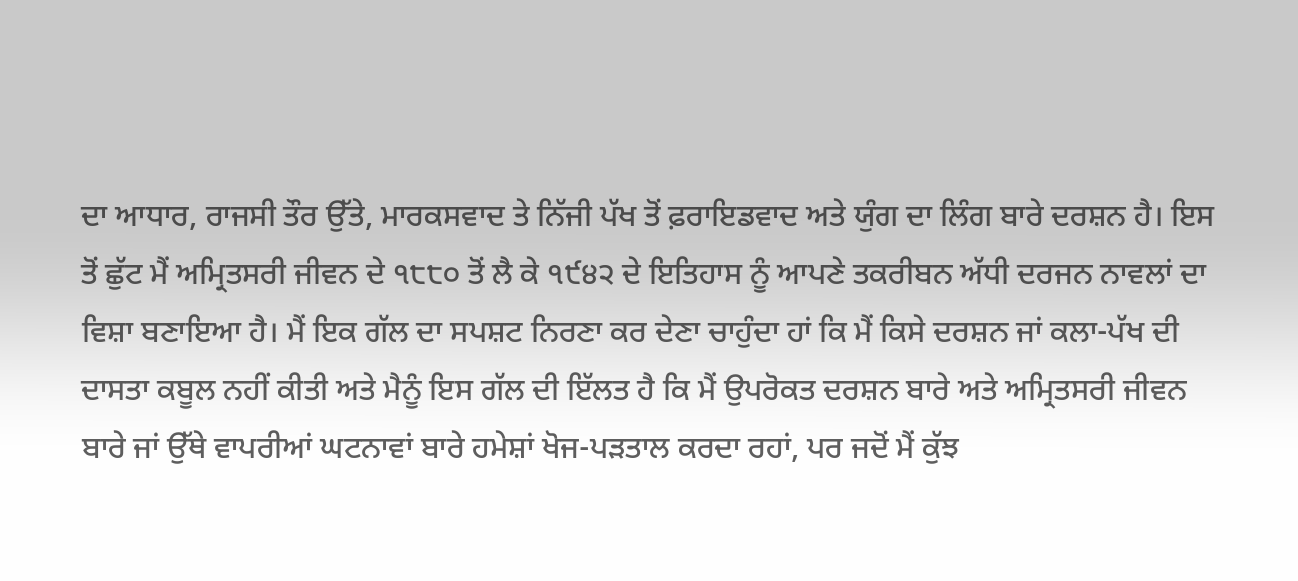ਦਾ ਆਧਾਰ, ਰਾਜਸੀ ਤੌਰ ਉੱਤੇ, ਮਾਰਕਸਵਾਦ ਤੇ ਨਿੱਜੀ ਪੱਖ ਤੋਂ ਫ਼ਰਾਇਡਵਾਦ ਅਤੇ ਯੁੰਗ ਦਾ ਲਿੰਗ ਬਾਰੇ ਦਰਸ਼ਨ ਹੈ। ਇਸ ਤੋਂ ਛੁੱਟ ਮੈਂ ਅਮ੍ਰਿਤਸਰੀ ਜੀਵਨ ਦੇ ੧੮੮੦ ਤੋਂ ਲੈ ਕੇ ੧੯੪੨ ਦੇ ਇਤਿਹਾਸ ਨੂੰ ਆਪਣੇ ਤਕਰੀਬਨ ਅੱਧੀ ਦਰਜਨ ਨਾਵਲਾਂ ਦਾ ਵਿਸ਼ਾ ਬਣਾਇਆ ਹੈ। ਮੈਂ ਇਕ ਗੱਲ ਦਾ ਸਪਸ਼ਟ ਨਿਰਣਾ ਕਰ ਦੇਣਾ ਚਾਹੁੰਦਾ ਹਾਂ ਕਿ ਮੈਂ ਕਿਸੇ ਦਰਸ਼ਨ ਜਾਂ ਕਲਾ-ਪੱਖ ਦੀ ਦਾਸਤਾ ਕਬੂਲ ਨਹੀਂ ਕੀਤੀ ਅਤੇ ਮੈਨੂੰ ਇਸ ਗੱਲ ਦੀ ਇੱਲਤ ਹੈ ਕਿ ਮੈਂ ਉਪਰੋਕਤ ਦਰਸ਼ਨ ਬਾਰੇ ਅਤੇ ਅਮ੍ਰਿਤਸਰੀ ਜੀਵਨ ਬਾਰੇ ਜਾਂ ਉੱਥੇ ਵਾਪਰੀਆਂ ਘਟਨਾਵਾਂ ਬਾਰੇ ਹਮੇਸ਼ਾਂ ਖੋਜ-ਪੜਤਾਲ ਕਰਦਾ ਰਹਾਂ, ਪਰ ਜਦੋਂ ਮੈਂ ਕੁੱਝ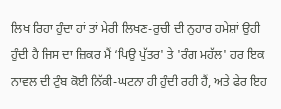ਲਿਖ ਰਿਹਾ ਹੁੰਦਾ ਹਾਂ ਤਾਂ ਮੇਰੀ ਲਿਖਣ-ਰੁਚੀ ਦੀ ਨੁਹਾਰ ਹਮੇਸ਼ਾਂ ਉਹੀ ਹੁੰਦੀ ਹੈ ਜਿਸ ਦਾ ਜ਼ਿਕਰ ਮੈਂ ‘ਪਿਉ ਪੁੱਤਰ' ਤੇ 'ਰੰਗ ਮਹੱਲ' ਹਰ ਇਕ ਨਾਵਲ ਦੀ ਟੁੰਬ ਕੋਈ ਨਿੱਕੀ-ਘਟਨਾ ਹੀ ਹੁੰਦੀ ਰਹੀ ਹੈਂ, ਅਤੇ ਫੇਰ ਇਹ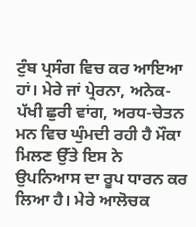ਟੁੰਬ ਪ੍ਰਸੰਗ ਵਿਚ ਕਰ ਆਇਆ ਹਾਂ। ਮੇਰੇ ਜਾਂ ਪ੍ਰੇਰਨਾ, ਅਨੇਕ-ਪੱਖੀ ਛੁਰੀ ਵਾਂਗ, ਅਰਧ-ਚੇਤਨ ਮਨ ਵਿਚ ਘੁੰਮਦੀ ਰਹੀ ਹੈ ਮੌਕਾ ਮਿਲਣ ਉੱਤੇ ਇਸ ਨੇ ਉਪਨਿਆਸ ਦਾ ਰੂਪ ਧਾਰਨ ਕਰ ਲਿਆ ਹੈ। ਮੇਰੇ ਆਲੋਚਕ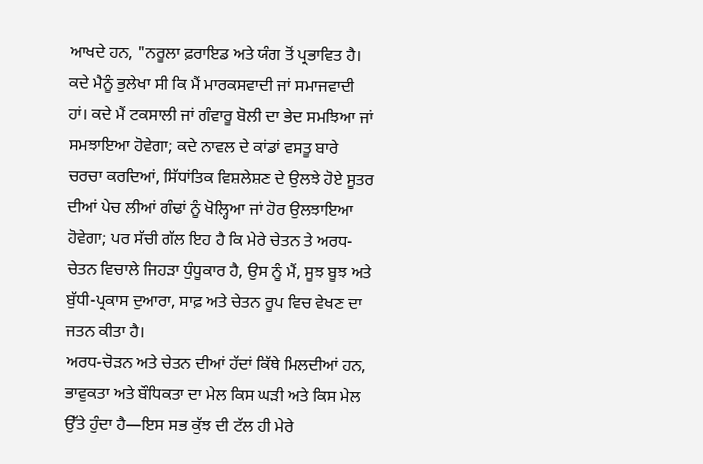ਆਖਦੇ ਹਨ, "ਨਰੂਲਾ ਫ਼ਰਾਇਡ ਅਤੇ ਯੰਗ ਤੋਂ ਪ੍ਰਭਾਵਿਤ ਹੈ। ਕਦੇ ਮੈਨੂੰ ਭੁਲੇਖਾ ਸੀ ਕਿ ਮੈਂ ਮਾਰਕਸਵਾਦੀ ਜਾਂ ਸਮਾਜਵਾਦੀ ਹਾਂ। ਕਦੇ ਮੈਂ ਟਕਸਾਲੀ ਜਾਂ ਗੰਵਾਰੂ ਬੋਲੀ ਦਾ ਭੇਦ ਸਮਝਿਆ ਜਾਂ ਸਮਝਾਇਆ ਹੋਵੇਗਾ; ਕਦੇ ਨਾਵਲ ਦੇ ਕਾਂਡਾਂ ਵਸਤੂ ਬਾਰੇ ਚਰਚਾ ਕਰਦਿਆਂ, ਸਿੱਧਾਂਤਿਕ ਵਿਸ਼ਲੇਸ਼ਣ ਦੇ ਉਲਝੇ ਹੋਏ ਸੂਤਰ ਦੀਆਂ ਪੇਚ ਲੀਆਂ ਗੰਢਾਂ ਨੂੰ ਖੋਲ੍ਹਿਆ ਜਾਂ ਹੋਰ ਉਲਝਾਇਆ ਹੋਵੇਗਾ; ਪਰ ਸੱਚੀ ਗੱਲ ਇਹ ਹੈ ਕਿ ਮੇਰੇ ਚੇਤਨ ਤੇ ਅਰਧ-ਚੇਤਨ ਵਿਚਾਲੇ ਜਿਹੜਾ ਧੁੰਧੂਕਾਰ ਹੈ, ਉਸ ਨੂੰ ਮੈਂ, ਸੂਝ ਬੂਝ ਅਤੇ ਬੁੱਧੀ-ਪ੍ਰਕਾਸ ਦੁਆਰਾ, ਸਾਫ਼ ਅਤੇ ਚੇਤਨ ਰੂਪ ਵਿਚ ਵੇਖਣ ਦਾ ਜਤਨ ਕੀਤਾ ਹੈ।
ਅਰਧ-ਚੋੜਨ ਅਤੇ ਚੇਤਨ ਦੀਆਂ ਹੱਦਾਂ ਕਿੱਥੇ ਮਿਲਦੀਆਂ ਹਨ, ਭਾਵੁਕਤਾ ਅਤੇ ਬੌਧਿਕਤਾ ਦਾ ਮੇਲ ਕਿਸ ਘੜੀ ਅਤੇ ਕਿਸ ਮੇਲ ਉੱਤੇ ਹੁੰਦਾ ਹੈ—ਇਸ ਸਭ ਕੁੱਝ ਦੀ ਟੱਲ ਹੀ ਮੇਰੇ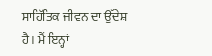ਸਾਹਿੱਤਿਕ ਜੀਵਨ ਦਾ ਉੱਦੇਸ਼ ਹੈ। ਮੈਂ ਇਨ੍ਹਾਂ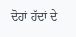ਦੋਹਾਂ ਹੱਦਾਂ ਦੇ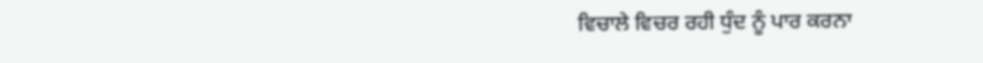ਵਿਚਾਲੇ ਵਿਚਰ ਰਹੀ ਧੁੰਦ ਨੂੰ ਪਾਰ ਕਰਨਾ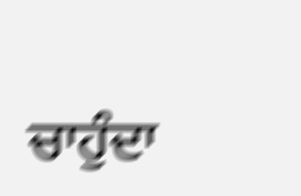ਚਾਹੁੰਦਾ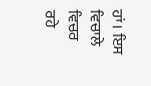ਹਾਂ। ਇਸ ਵਿਚਾਲੇ ਵਿਚਰ ਰਹੇ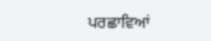ਪਰਛਾਵਿਆਂ